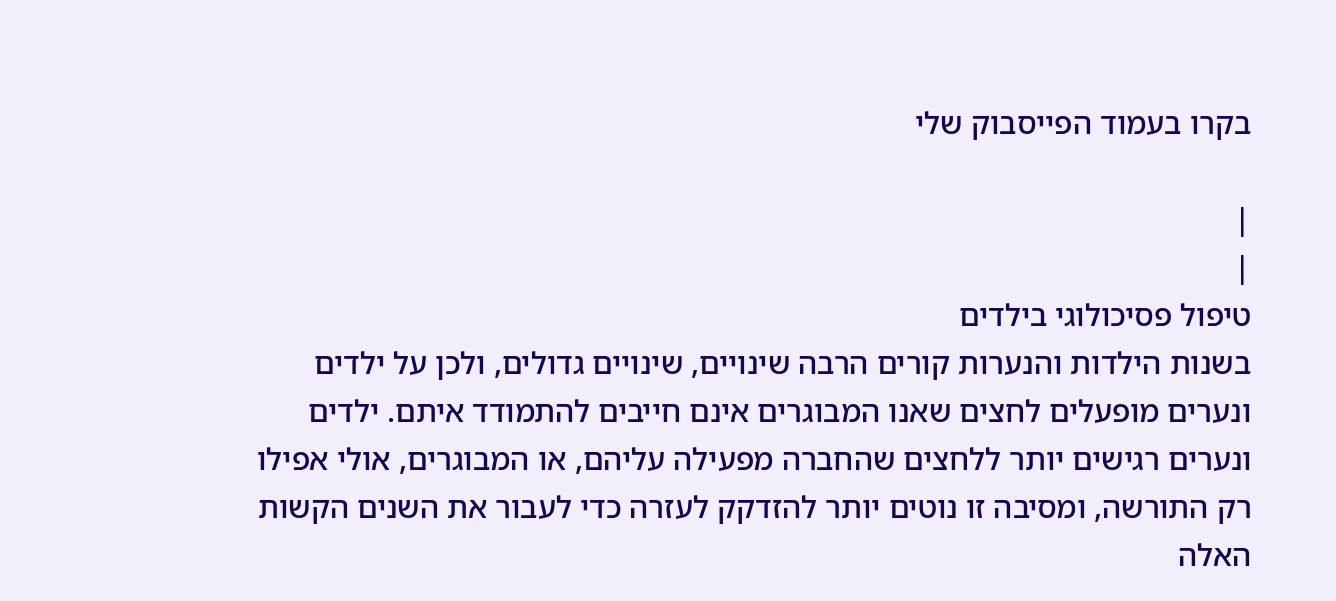בקרו בעמוד הפייסבוק שלי

|
|
טיפול פסיכולוגי בילדים
בשנות הילדות והנערות קורים הרבה שינויים, שינויים גדולים, ולכן על ילדים ונערים מופעלים לחצים שאנו המבוגרים אינם חייבים להתמודד איתם. ילדים ונערים רגישים יותר ללחצים שהחברה מפעילה עליהם, או המבוגרים, אולי אפילו רק התורשה, ומסיבה זו נוטים יותר להזדקק לעזרה כדי לעבור את השנים הקשות האלה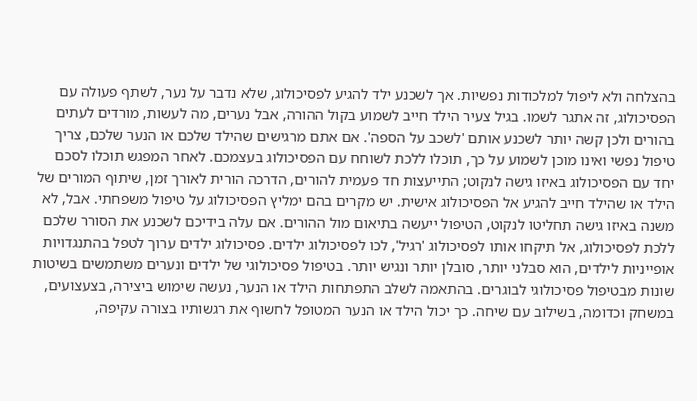בהצלחה ולא ליפול למלכודות נפשיות. אך לשכנע ילד להגיע לפסיכולוג, שלא נדבר על נער, לשתף פעולה עם הפסיכולוג, זה אתגר לשמו. בגיל צעיר הילד חייב לשמוע בקול ההורה, אבל נערים, מה לעשות, מורדים לעתים בהורים ולכן קשה יותר לשכנע אותם 'לשכב על הספה'. אם אתם מרגישים שהילד שלכם או הנער שלכם, צריך טיפול נפשי ואינו מוכן לשמוע על כך, תוכלו ללכת לשוחח עם הפסיכולוג בעצמכם. לאחר המפגש תוכלו לסכם יחד עם הפסיכולוג באיזו גישה לנקוט; התייעצות חד פעמית להורים, הדרכה הורית לאורך זמן, שיתוף המורים של הילד או שהילד חייב להגיע אל הפסיכולוג אישית. יש מקרים בהם ימליץ הפסיכולוג על טיפול משפחתי. אבל, לא משנה באיזו גישה תחליטו לנקוט, הטיפול ייעשה בתיאום מול ההורים. אם עלה בידיכם לשכנע את הסורר שלכם ללכת לפסיכולוג, אל תיקחו אותו לפסיכולוג 'רגיל', לכו לפסיכולוג ילדים. פסיכולוג ילדים ערוך לטפל בהתנגדויות אופייניות לילדים, הוא סבלני יותר, סובלן יותר ונגיש יותר. בטיפול פסיכולוגי של ילדים ונערים משתמשים בשיטות שונות מבטיפול פסיכולוגי לבוגרים. בהתאמה לשלב התפתחות הילד או הנער, נעשה שימוש ביצירה, בצעצועים, במשחק וכדומה, בשילוב עם שיחה. כך יכול הילד או הנער המטופל לחשוף את רגשותיו בצורה עקיפה,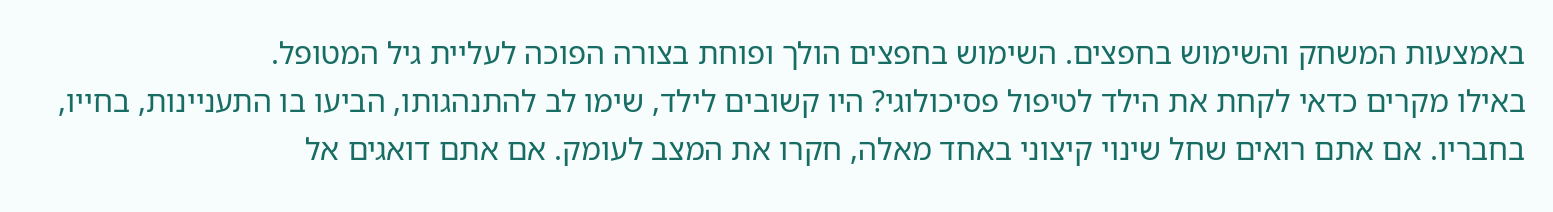באמצעות המשחק והשימוש בחפצים. השימוש בחפצים הולך ופוחת בצורה הפוכה לעליית גיל המטופל.
באילו מקרים כדאי לקחת את הילד לטיפול פסיכולוגי? היו קשובים לילד, שימו לב להתנהגותו, הביעו בו התעניינות, בחייו, בחבריו. אם אתם רואים שחל שינוי קיצוני באחד מאלה, חקרו את המצב לעומק. אם אתם דואגים אל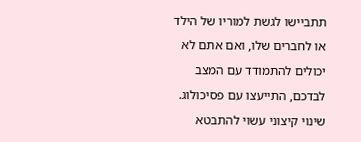תתביישו לגשת למוריו של הילד או לחברים שלו, ואם אתם לא יכולים להתמודד עם המצב לבדכם, התייעצו עם פסיכולוג.
שינוי קיצוני עשוי להתבטא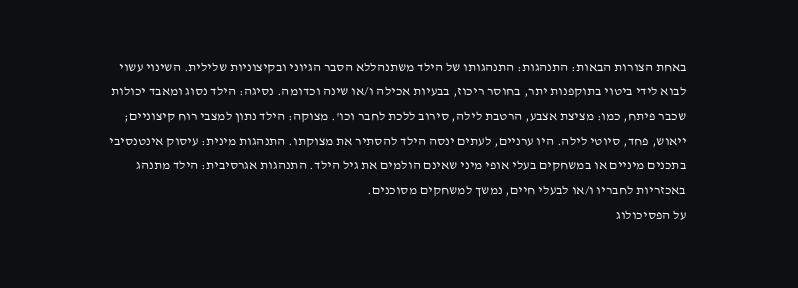באחת הצורות הבאות: התנהגות: התנהגותו של הילד משתנהללא הסבר הגיוני ובקיצוניות שלילית. השינוי עשוי לבוא לידי ביטוי בתוקפנות יתר, בחוסר ריכוז, בבעיות אכילה ו/או שינה וכדומה. נסיגה: הילד נסוג ומאבד יכולות שכבר פיתח, כמו: מציצת אצבע, הרטבת לילה, סירוב ללכת לחבר וכו'. מצוקה: הילד נתון למצבי רוח קיצוניים; ייאוש, פחד, סיוטי לילה. היו ערניים, לעתים ינסה הילד להסתיר את מצוקתו. התנהגות מינית: עיסוק אינטנסיבי בתכנים מיניים או במשחקים בעלי אופי מיני שאינם הולמים את גיל הילד. התנהגות אגרסיבית: הילד מתנהג באכזריות לחבריו ו/או לבעלי חיים, נמשך למשחקים מסוכנים.
על הפסיכולוג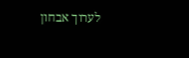לערוך אבחון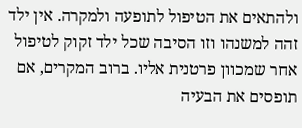ולהתאים את הטיפול לתופעה ולמקרה. אין ילד זהה למשנהו וזו הסיבה שכל ילד זקוק לטיפול אחר שמכוון פרטנית אליו. ברוב המקרים, אם תופסים את הבעיה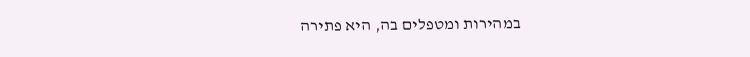במהירות ומטפלים בה, היא פתירה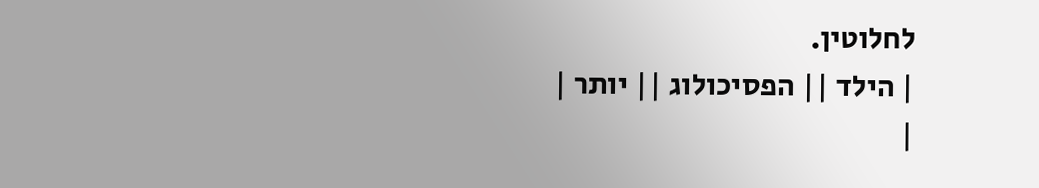לחלוטין.
| הילד || הפסיכולוג || יותר |
|